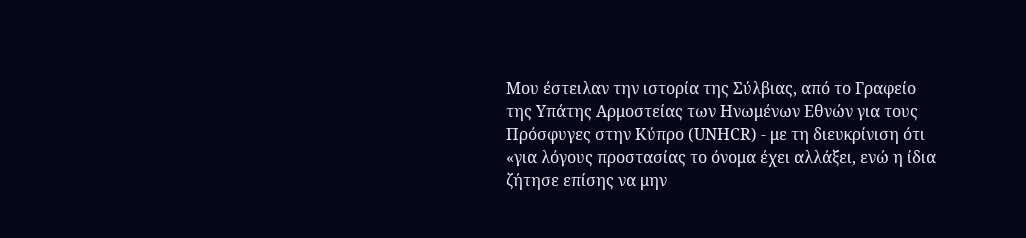Μου έστειλαν την ιστορία της Σύλβιας, από το Γραφείο της Υπάτης Αρμοστείας των Ηνωμένων Εθνών για τους Πρόσφυγες στην Κύπρο (UNHCR) - με τη διευκρίνιση ότι «για λόγους προστασίας το όνομα έχει αλλάξει, ενώ η ίδια ζήτησε επίσης να μην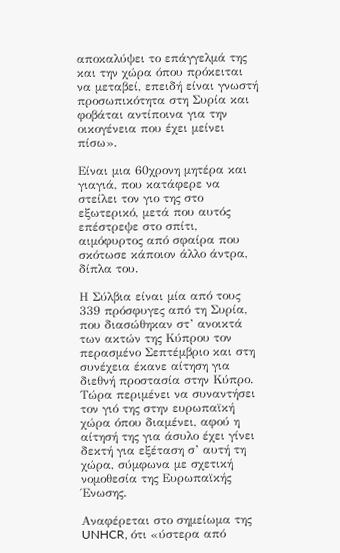αποκαλύψει το επάγγελμά της και την χώρα όπου πρόκειται να μεταβεί, επειδή είναι γνωστή προσωπικότητα στη Συρία και φοβάται αντίποινα για την οικογένεια που έχει μείνει πίσω».

Είναι μια 60χρονη μητέρα και γιαγιά, που κατάφερε να στείλει τον γιο της στο εξωτερικό, μετά που αυτός επέστρεψε στο σπίτι, αιμόφυρτος από σφαίρα που σκότωσε κάποιον άλλο άντρα, δίπλα του.

Η Σύλβια είναι μία από τους 339 πρόσφυγες από τη Συρία, που διασώθηκαν στ’ ανοικτά των ακτών της Κύπρου τον περασμένο Σεπτέμβριο και στη συνέχεια έκανε αίτηση για διεθνή προστασία στην Κύπρο. Τώρα περιμένει να συναντήσει τον γιό της στην ευρωπαϊκή χώρα όπου διαμένει, αφού η αίτησή της για άσυλο έχει γίνει δεκτή για εξέταση σ’ αυτή τη χώρα, σύμφωνα με σχετική νομοθεσία της Ευρωπαϊκής Ένωσης.

Αναφέρεται στο σημείωμα της UNHCR, ότι «ύστερα από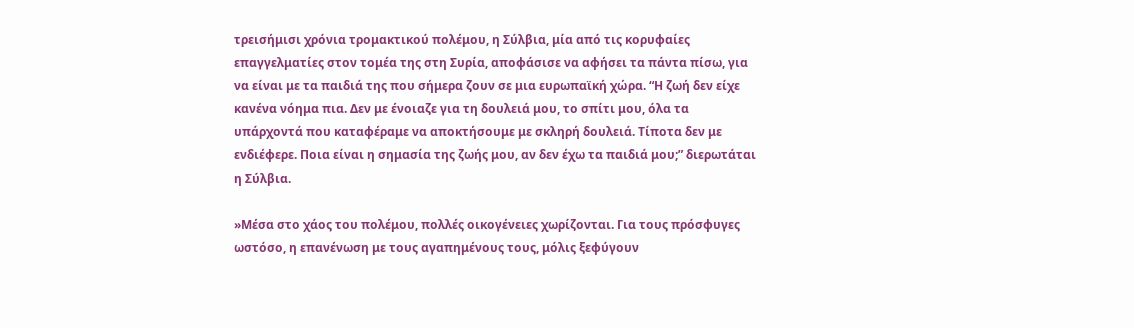τρεισήμισι χρόνια τρομακτικού πολέμου, η Σύλβια, μία από τις κορυφαίες επαγγελματίες στον τομέα της στη Συρία, αποφάσισε να αφήσει τα πάντα πίσω, για να είναι με τα παιδιά της που σήμερα ζουν σε μια ευρωπαϊκή χώρα. “Η ζωή δεν είχε κανένα νόημα πια. Δεν με ένοιαζε για τη δουλειά μου, το σπίτι μου, όλα τα υπάρχοντά που καταφέραμε να αποκτήσουμε με σκληρή δουλειά. Τίποτα δεν με ενδιέφερε. Ποια είναι η σημασία της ζωής μου, αν δεν έχω τα παιδιά μου;” διερωτάται η Σύλβια.

»Μέσα στο χάος του πολέμου, πολλές οικογένειες χωρίζονται. Για τους πρόσφυγες ωστόσο, η επανένωση με τους αγαπημένους τους, μόλις ξεφύγουν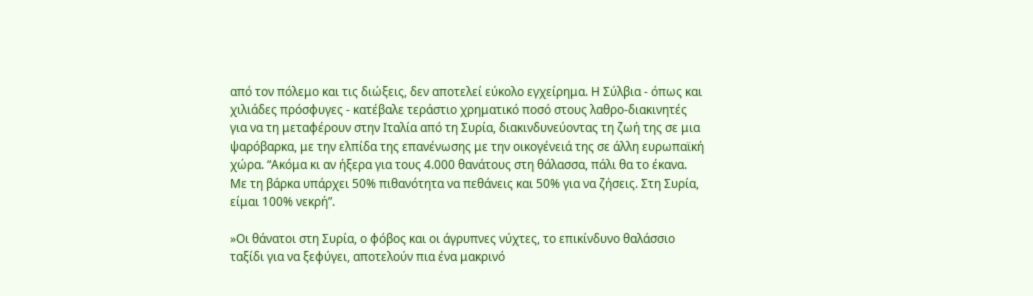από τον πόλεμο και τις διώξεις, δεν αποτελεί εύκολο εγχείρημα. Η Σύλβια - όπως και χιλιάδες πρόσφυγες - κατέβαλε τεράστιο χρηματικό ποσό στους λαθρο-διακινητές για να τη μεταφέρουν στην Ιταλία από τη Συρία, διακινδυνεύοντας τη ζωή της σε μια ψαρόβαρκα, με την ελπίδα της επανένωσης με την οικογένειά της σε άλλη ευρωπαϊκή χώρα. “Ακόμα κι αν ήξερα για τους 4.000 θανάτους στη θάλασσα, πάλι θα το έκανα. Με τη βάρκα υπάρχει 50% πιθανότητα να πεθάνεις και 50% για να ζήσεις. Στη Συρία, είμαι 100% νεκρή”.

»Οι θάνατοι στη Συρία, ο φόβος και οι άγρυπνες νύχτες, το επικίνδυνο θαλάσσιο ταξίδι για να ξεφύγει, αποτελούν πια ένα μακρινό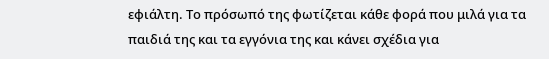εφιάλτη. Το πρόσωπό της φωτίζεται κάθε φορά που μιλά για τα παιδιά της και τα εγγόνια της και κάνει σχέδια για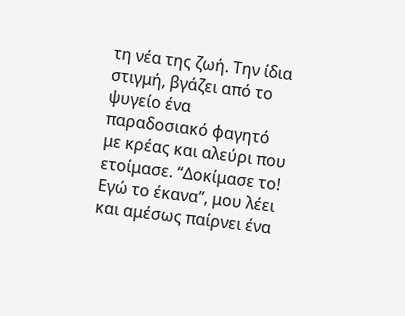τη νέα της ζωή. Την ίδια στιγμή, βγάζει από το ψυγείο ένα παραδοσιακό φαγητό με κρέας και αλεύρι που ετοίμασε. “Δοκίμασε το! Εγώ το έκανα”, μου λέει και αμέσως παίρνει ένα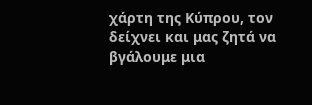χάρτη της Κύπρου, τον δείχνει και μας ζητά να βγάλουμε μια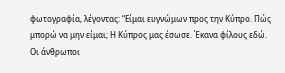φωτογραφία, λέγοντας: “Είμαι ευγνώμων προς την Κύπρο. Πώς μπορώ να μην είμαι; Η Κύπρος μας έσωσε. Έκανα φίλους εδώ. Οι άνθρωποι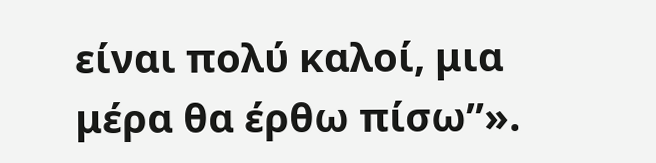είναι πολύ καλοί, μια μέρα θα έρθω πίσω”».